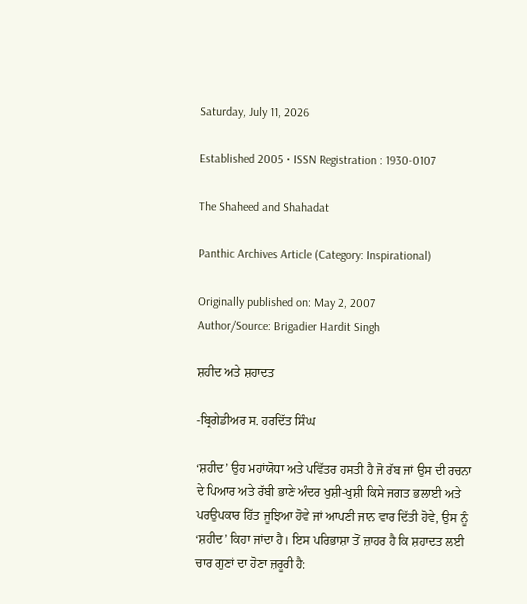Saturday, July 11, 2026

Established 2005 • ISSN Registration : 1930-0107

The Shaheed and Shahadat

Panthic Archives Article (Category: Inspirational)

Originally published on: May 2, 2007
Author/Source: Brigadier Hardit Singh

ਸ਼ਹੀਦ ਅਤੇ ਸ਼ਹਾਦਤ

-ਬ੍ਰਿਗੇਡੀਅਰ ਸ. ਹਰਦਿੱਤ ਸਿੰਘ

‘ਸ਼ਹੀਦ’ ਉਹ ਮਹਾਂਯੋਧਾ ਅਤੇ ਪਵਿੱਤਰ ਹਸਤੀ ਹੈ ਜੋ ਰੱਬ ਜਾਂ ਉਸ ਦੀ ਰਚਨਾ ਦੇ ਪਿਆਰ ਅਤੇ ਰੱਬੀ ਭਾਣੇ ਅੰਦਰ ਖੁਸ਼ੀ-ਖੁਸ਼ੀ ਕਿਸੇ ਜਗਤ ਭਲਾਈ ਅਤੇ ਪਰਉਪਕਾਰ ਹਿੱਤ ਜੂਝਿਆ ਹੋਵੇ ਜਾਂ ਆਪਣੀ ਜਾਨ ਵਾਰ ਦਿੱਤੀ ਹੋਵੇ, ਉਸ ਨੂੰ ‘ਸ਼ਹੀਦ’ ਕਿਹਾ ਜਾਂਦਾ ਹੈ। ਇਸ ਪਰਿਭਾਸ਼ਾ ਤੋਂ ਜ਼ਾਹਰ ਹੈ ਕਿ ਸ਼ਹਾਦਤ ਲਈ ਚਾਰ ਗੁਣਾਂ ਦਾ ਹੋਣਾ ਜ਼ਰੂਰੀ ਹੈ: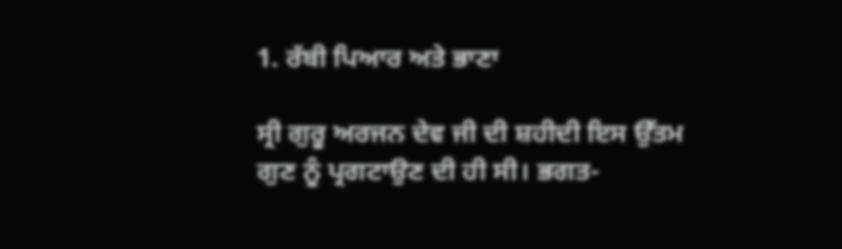1. ਰੱਬੀ ਪਿਆਰ ਅਤੇ ਭਾਣਾ

ਸ੍ਰੀ ਗੁਰੂ ਅਰਜਨ ਦੇਵ ਜੀ ਦੀ ਸ਼ਹੀਦੀ ਇਸ ਉੱਤਮ ਗੁਣ ਨੂੰ ਪ੍ਰਗਟਾਉਣ ਦੀ ਹੀ ਸੀ। ਭਗਤ-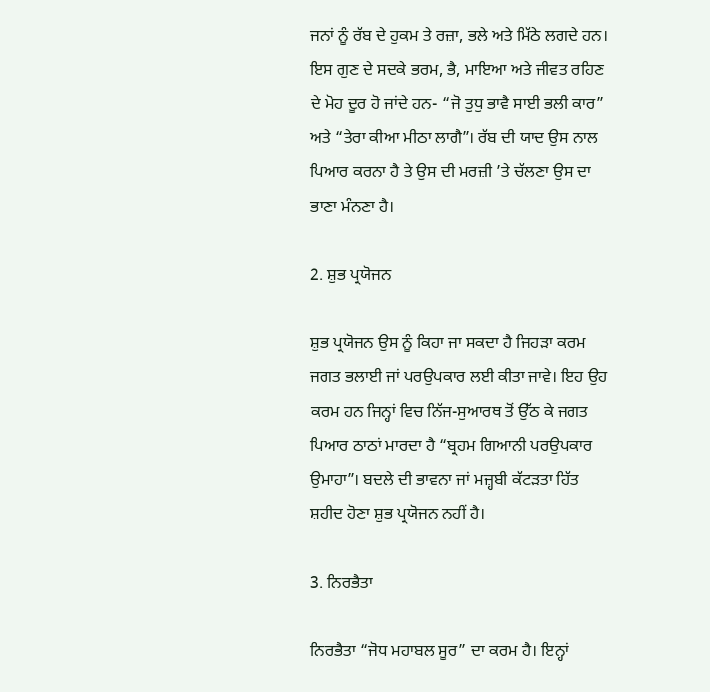ਜਨਾਂ ਨੂੰ ਰੱਬ ਦੇ ਹੁਕਮ ਤੇ ਰਜ਼ਾ, ਭਲੇ ਅਤੇ ਮਿੱਠੇ ਲਗਦੇ ਹਨ। ਇਸ ਗੁਣ ਦੇ ਸਦਕੇ ਭਰਮ, ਭੈ, ਮਾਇਆ ਅਤੇ ਜੀਵਤ ਰਹਿਣ ਦੇ ਮੋਹ ਦੂਰ ਹੋ ਜਾਂਦੇ ਹਨ- “ਜੋ ਤੁਧੁ ਭਾਵੈ ਸਾਈ ਭਲੀ ਕਾਰ” ਅਤੇ “ਤੇਰਾ ਕੀਆ ਮੀਠਾ ਲਾਗੈ”। ਰੱਬ ਦੀ ਯਾਦ ਉਸ ਨਾਲ ਪਿਆਰ ਕਰਨਾ ਹੈ ਤੇ ਉਸ ਦੀ ਮਰਜ਼ੀ ’ਤੇ ਚੱਲਣਾ ਉਸ ਦਾ ਭਾਣਾ ਮੰਨਣਾ ਹੈ।

2. ਸ਼ੁਭ ਪ੍ਰਯੋਜਨ

ਸ਼ੁਭ ਪ੍ਰਯੋਜਨ ਉਸ ਨੂੰ ਕਿਹਾ ਜਾ ਸਕਦਾ ਹੈ ਜਿਹੜਾ ਕਰਮ ਜਗਤ ਭਲਾਈ ਜਾਂ ਪਰਉਪਕਾਰ ਲਈ ਕੀਤਾ ਜਾਵੇ। ਇਹ ਉਹ ਕਰਮ ਹਨ ਜਿਨ੍ਹਾਂ ਵਿਚ ਨਿੱਜ-ਸੁਆਰਥ ਤੋਂ ਉੱਠ ਕੇ ਜਗਤ ਪਿਆਰ ਠਾਠਾਂ ਮਾਰਦਾ ਹੈ “ਬ੍ਰਹਮ ਗਿਆਨੀ ਪਰਉਪਕਾਰ ਉਮਾਹਾ”। ਬਦਲੇ ਦੀ ਭਾਵਨਾ ਜਾਂ ਮਜ਼੍ਹਬੀ ਕੱਟੜਤਾ ਹਿੱਤ ਸ਼ਹੀਦ ਹੋਣਾ ਸ਼ੁਭ ਪ੍ਰਯੋਜਨ ਨਹੀਂ ਹੈ।

3. ਨਿਰਭੈਤਾ

ਨਿਰਭੈਤਾ “ਜੋਧ ਮਹਾਬਲ ਸੂਰ” ਦਾ ਕਰਮ ਹੈ। ਇਨ੍ਹਾਂ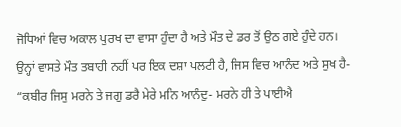ਜੋਧਿਆਂ ਵਿਚ ਅਕਾਲ ਪੁਰਖ ਦਾ ਵਾਸਾ ਹੁੰਦਾ ਹੈ ਅਤੇ ਮੌਤ ਦੇ ਡਰ ਤੋਂ ਉਠ ਗਏ ਹੁੰਦੇ ਹਨ। ਉਨ੍ਹਾਂ ਵਾਸਤੇ ਮੌਤ ਤਬਾਹੀ ਨਹੀਂ ਪਰ ਇਕ ਦਸ਼ਾ ਪਲਟੀ ਹੈ, ਜਿਸ ਵਿਚ ਆਨੰਦ ਅਤੇ ਸੁਖ ਹੈ- “ਕਬੀਰ ਜਿਸੁ ਮਰਨੇ ਤੇ ਜਗੁ ਡਰੈ ਮੇਰੇ ਮਨਿ ਆਨੰਦੁ- ਮਰਨੇ ਹੀ ਤੇ ਪਾਈਐ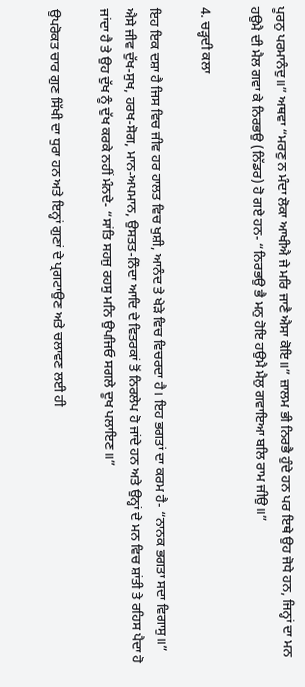ਪੂਰਨੁ ਪਰਮਾਨੰਦੁ॥” ਅਥਵਾ “ਮਰਣੁ ਨ ਮੰਦਾ ਲੋਕਾ ਆਖੀਐ ਜੇ ਮਰਿ ਜਾਣੈ ਐਸਾ ਕੋਇ॥” ਜ਼ਾਲਮ ਭੀ ਨਿਰਭੈ ਹੁੰਦੇ ਹਨ ਪਰ ਇਥੇ ਉਹ ਜੋਧੇ ਹਨ, ਜਿਨ੍ਹਾਂ ਦਾ ਮਨ ਹਉਮੈ ਦੀ ਮੈਲ ਗਵਾ ਕੇ ਨਿਰਭਉ (ਨਿੱਡਰ) ਹੋ ਗਏ ਹਨ- “ਨਿਰਭਉ ਭੈ ਮਨੁ ਹੋਇ ਹਉਮੈ ਮੈਲੁ ਗਵਾਇਆ ਬਲਿ ਰਾਮ ਜੀਉ॥”

4. ਚੜ੍ਹਦੀ ਕਲਾ

ਇਹ ਇਕ ਦਸ਼ਾ ਹੈ ਜਿਸ ਵਿਚ ਜੀਵ ਹਰ ਹਾਲਤ ਵਿਚ ਖੁਸ਼ੀ, ਆਨੰਦ ਤੇ ਖੇੜੇ ਵਿਚ ਵਿਚਰਦਾ ਹੈ। ਇਹ ਭਗਤਾਂ ਦਾ ਕਰਮ ਹੈ- “ਨਾਨਕ ਭਗਤਾ ਸਦਾ ਵਿਗਾਸੁ॥” ਐਸੇ ਜੀਵ ਦੁੱਖ-ਸੁਖ, ਹਰਖ-ਸੋਗ, ਮਾਨ-ਅਪਮਾਨ, ਉਸਤਤ-ਨਿੰਦਾ ਆਦਿ ਦੇ ਵਿਤਰਕਾਂ ਤੋਂ ਨਿਰਲੇਪ ਹੋ ਜਾਂਦੇ ਹਨ ਅਤੇ ਉਨ੍ਹਾਂ ਦੇ ਮਨ ਵਿਚ ਸ਼ਾਂਤੀ ਤੇ ਰਹਿਸ ਪੈਦਾ ਹੋ ਜਾਂਦਾ ਹੈ ਤੇ ਉਹ ਦੁੱਖ ਨੂੰ ਦੁੱਖ ਕਰਕੇ ਨਹੀਂ ਮੰਨਦੇ- “ਸਾਂਤਿ ਸਹਜੁ ਰਹਸੁ ਮਨਿ ਉਪਜਿਓ ਸਗਲੇ ਦੂਖ ਪਲਾਇਣ॥”

ਉਪਰੋਕਤ ਚਾਰ ਗੁਣ ਸਿੱਖੀ ਦਾ ਧੁਰਾ ਹਨ ਅਤੇ ਇਨ੍ਹਾਂ ਗੁਣਾਂ ਦੇ ਪ੍ਰਗਟਾਉਣ ਅਤੇ ਚਲਾਵਣ ਲਈ ਹੀ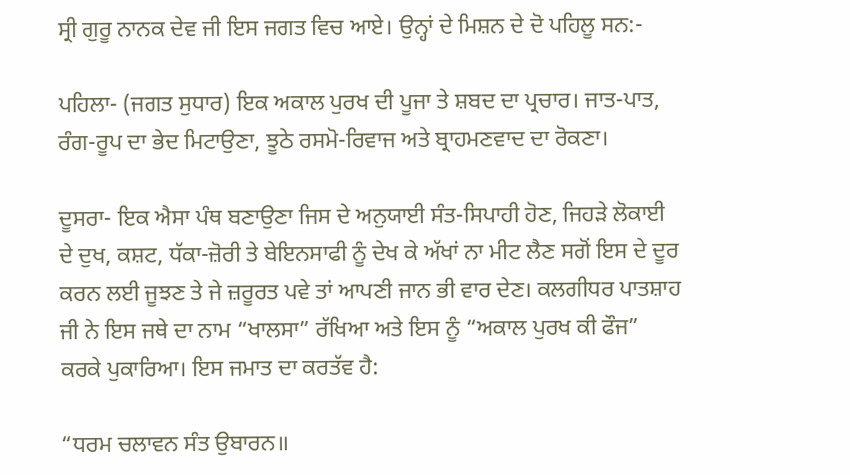ਸ੍ਰੀ ਗੁਰੂ ਨਾਨਕ ਦੇਵ ਜੀ ਇਸ ਜਗਤ ਵਿਚ ਆਏ। ਉਨ੍ਹਾਂ ਦੇ ਮਿਸ਼ਨ ਦੇ ਦੋ ਪਹਿਲੂ ਸਨ:-

ਪਹਿਲਾ- (ਜਗਤ ਸੁਧਾਰ) ਇਕ ਅਕਾਲ ਪੁਰਖ ਦੀ ਪੂਜਾ ਤੇ ਸ਼ਬਦ ਦਾ ਪ੍ਰਚਾਰ। ਜਾਤ-ਪਾਤ, ਰੰਗ-ਰੂਪ ਦਾ ਭੇਦ ਮਿਟਾਉਣਾ, ਝੂਠੇ ਰਸਮੋ-ਰਿਵਾਜ ਅਤੇ ਬ੍ਰਾਹਮਣਵਾਦ ਦਾ ਰੋਕਣਾ।

ਦੂਸਰਾ- ਇਕ ਐਸਾ ਪੰਥ ਬਣਾਉਣਾ ਜਿਸ ਦੇ ਅਨੁਯਾਈ ਸੰਤ-ਸਿਪਾਹੀ ਹੋਣ, ਜਿਹੜੇ ਲੋਕਾਈ ਦੇ ਦੁਖ, ਕਸ਼ਟ, ਧੱਕਾ-ਜ਼ੋਰੀ ਤੇ ਬੇਇਨਸਾਫੀ ਨੂੰ ਦੇਖ ਕੇ ਅੱਖਾਂ ਨਾ ਮੀਟ ਲੈਣ ਸਗੋਂ ਇਸ ਦੇ ਦੂਰ ਕਰਨ ਲਈ ਜੂਝਣ ਤੇ ਜੇ ਜ਼ਰੂਰਤ ਪਵੇ ਤਾਂ ਆਪਣੀ ਜਾਨ ਭੀ ਵਾਰ ਦੇਣ। ਕਲਗੀਧਰ ਪਾਤਸ਼ਾਹ ਜੀ ਨੇ ਇਸ ਜਥੇ ਦਾ ਨਾਮ “ਖਾਲਸਾ” ਰੱਖਿਆ ਅਤੇ ਇਸ ਨੂੰ “ਅਕਾਲ ਪੁਰਖ ਕੀ ਫੌਜ” ਕਰਕੇ ਪੁਕਾਰਿਆ। ਇਸ ਜਮਾਤ ਦਾ ਕਰਤੱਵ ਹੈ:

“ਧਰਮ ਚਲਾਵਨ ਸੰਤ ਉਬਾਰਨ॥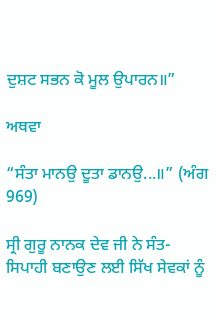ਦੁਸ਼ਟ ਸਭਨ ਕੋ ਮੂਲ ਉਪਾਰਨ॥”

ਅਥਵਾ

“ਸੰਤਾ ਮਾਨਉ ਦੂਤਾ ਡਾਨਉ...॥” (ਅੰਗ 969)

ਸ੍ਰੀ ਗੁਰੂ ਨਾਨਕ ਦੇਵ ਜੀ ਨੇ ਸੰਤ-ਸਿਪਾਹੀ ਬਣਾਉਣ ਲਈ ਸਿੱਖ ਸੇਵਕਾਂ ਨੂੰ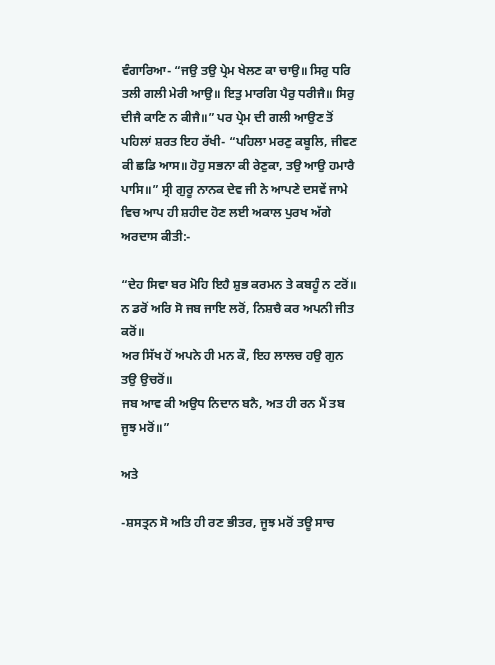ਵੰਗਾਰਿਆ- “ਜਉ ਤਉ ਪ੍ਰੇਮ ਖੇਲਣ ਕਾ ਚਾਉ॥ ਸਿਰੁ ਧਰਿ ਤਲੀ ਗਲੀ ਮੇਰੀ ਆਉ॥ ਇਤੁ ਮਾਰਗਿ ਪੈਰੁ ਧਰੀਜੈ॥ ਸਿਰੁ ਦੀਜੈ ਕਾਣਿ ਨ ਕੀਜੈ॥” ਪਰ ਪ੍ਰੇਮ ਦੀ ਗਲੀ ਆਉਣ ਤੋਂ ਪਹਿਲਾਂ ਸ਼ਰਤ ਇਹ ਰੱਖੀ- “ਪਹਿਲਾ ਮਰਣੁ ਕਬੂਲਿ, ਜੀਵਣ ਕੀ ਛਡਿ ਆਸ॥ ਹੋਹੁ ਸਭਨਾ ਕੀ ਰੇਣੁਕਾ, ਤਉ ਆਉ ਹਮਾਰੈ ਪਾਸਿ॥” ਸ੍ਰੀ ਗੁਰੂ ਨਾਨਕ ਦੇਵ ਜੀ ਨੇ ਆਪਣੇ ਦਸਵੇਂ ਜਾਮੇ ਵਿਚ ਆਪ ਹੀ ਸ਼ਹੀਦ ਹੋਣ ਲਈ ਅਕਾਲ ਪੁਰਖ ਅੱਗੇ ਅਰਦਾਸ ਕੀਤੀ:-

“ਦੇਹ ਸਿਵਾ ਬਰ ਮੋਹਿ ਇਹੈ ਸ਼ੁਭ ਕਰਮਨ ਤੇ ਕਬਹੂੰ ਨ ਟਰੋਂ॥
ਨ ਡਰੋਂ ਅਰਿ ਸੋ ਜਬ ਜਾਇ ਲਰੋਂ, ਨਿਸ਼ਚੈ ਕਰ ਅਪਨੀ ਜੀਤ ਕਰੋਂ॥
ਅਰ ਸਿੱਖ ਹੋਂ ਅਪਨੇ ਹੀ ਮਨ ਕੌ, ਇਹ ਲਾਲਚ ਹਉ ਗੁਨ ਤਉ ਉਚਰੋਂ॥
ਜਬ ਆਵ ਕੀ ਅਉਧ ਨਿਦਾਨ ਬਨੈ, ਅਤ ਹੀ ਰਨ ਮੈਂ ਤਬ ਜੂਝ ਮਰੋਂ॥”

ਅਤੇ

-ਸ਼ਸਤ੍ਰਨ ਸੋ ਅਤਿ ਹੀ ਰਣ ਭੀਤਰ, ਜੂਝ ਮਰੋਂ ਤਊ ਸਾਚ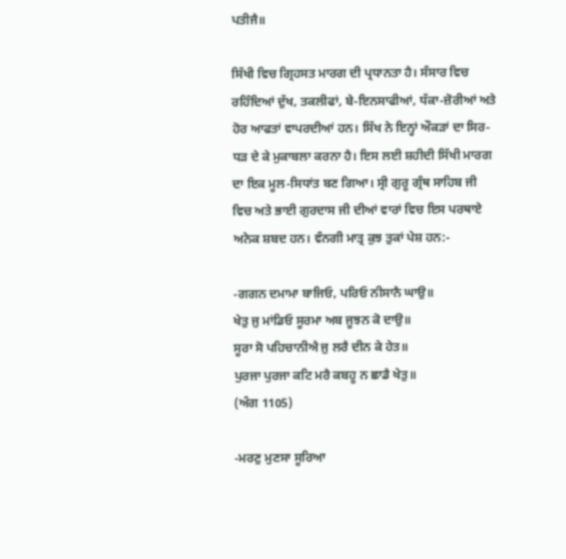ਪਤੀਜੈ॥

ਸਿੱਖੀ ਵਿਚ ਗ੍ਰਿਹਸਤ ਮਾਰਗ ਦੀ ਪ੍ਰਧਾਨਤਾ ਹੈ। ਸੰਸਾਰ ਵਿਚ ਰਹਿੰਦਿਆਂ ਦੁੱਖ, ਤਕਲੀਫਾਂ, ਬੇ-ਇਨਸਾਫੀਆਂ, ਧੱਕਾ-ਜ਼ੋਰੀਆਂ ਅਤੇ ਹੋਰ ਆਫਤਾਂ ਵਾਪਰਦੀਆਂ ਹਨ। ਸਿੱਖ ਨੇ ਇਨ੍ਹਾਂ ਔਕੜਾਂ ਦਾ ਸਿਰ-ਧੜ ਦੇ ਕੇ ਮੁਕਾਬਲਾ ਕਰਨਾ ਹੈ। ਇਸ ਲਈ ਸ਼ਹੀਦੀ ਸਿੱਖੀ ਮਾਰਗ ਦਾ ਇਕ ਮੂਲ-ਸਿਧਾਂਤ ਬਣ ਗਿਆ। ਸ੍ਰੀ ਗੁਰੂ ਗ੍ਰੰਥ ਸਾਹਿਬ ਜੀ ਵਿਚ ਅਤੇ ਭਾਈ ਗੁਰਦਾਸ ਜੀ ਦੀਆਂ ਵਾਰਾਂ ਵਿਚ ਇਸ ਪਰਥਾਏ ਅਨੇਕ ਸ਼ਬਦ ਹਨ। ਵੰਨਗੀ ਮਾਤ੍ਰ ਕੁਝ ਤੁਕਾਂ ਪੇਸ਼ ਹਨ:-

-ਗਗਨ ਦਮਾਮਾ ਬਾਜਿਓ, ਪਰਿਓ ਨੀਸਾਨੈ ਘਾਉ॥
ਖੇਤੁ ਜੁ ਮਾਂਡਿਓ ਸੂਰਮਾ ਅਬ ਜੂਝਨ ਕੋ ਦਾਉ॥
ਸੂਰਾ ਸੋ ਪਹਿਚਾਨੀਐ ਜੁ ਲਰੈ ਦੀਨ ਕੇ ਹੇਤ॥
ਪੁਰਜਾ ਪੁਰਜਾ ਕਟਿ ਮਰੈ ਕਬਹੂ ਨ ਛਾਡੈ ਖੇਤੁ॥
(ਅੰਗ 1105)

-ਮਰਣੁ ਮੁਣਸਾ ਸੂਰਿਆ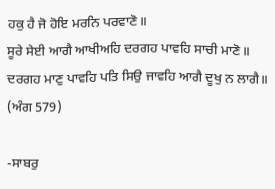ਹਕੁ ਹੈ ਜੋ ਹੋਇ ਮਰਨਿ ਪਰਵਾਣੋ॥
ਸੂਰੇ ਸੇਈ ਆਗੈ ਆਖੀਅਹਿ ਦਰਗਹ ਪਾਵਹਿ ਸਾਚੀ ਮਾਣੋ॥
ਦਰਗਹ ਮਾਣੁ ਪਾਵਹਿ ਪਤਿ ਸਿਉ ਜਾਵਹਿ ਆਗੈ ਦੂਖੁ ਨ ਲਾਗੈ॥
(ਅੰਗ 579)

-ਸਾਬਰੁ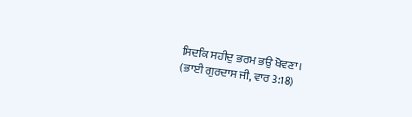ਸਿਦਕਿ ਸਹੀਦੁ ਭਰਮ ਭਉ ਖੋਵਣਾ।
(ਭਾਈ ਗੁਰਦਾਸ ਜੀ, ਵਾਰ 3:18)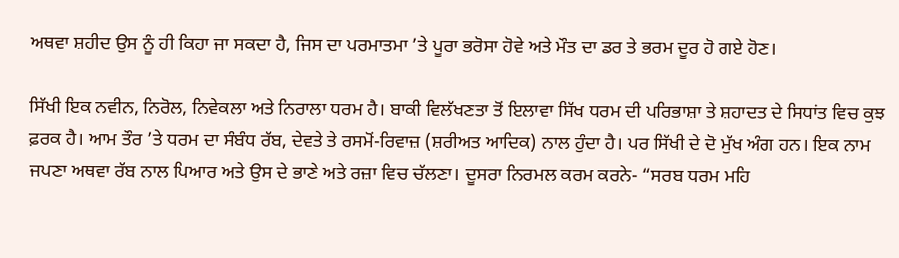ਅਥਵਾ ਸ਼ਹੀਦ ਉਸ ਨੂੰ ਹੀ ਕਿਹਾ ਜਾ ਸਕਦਾ ਹੈ, ਜਿਸ ਦਾ ਪਰਮਾਤਮਾ ’ਤੇ ਪੂਰਾ ਭਰੋਸਾ ਹੋਵੇ ਅਤੇ ਮੌਤ ਦਾ ਡਰ ਤੇ ਭਰਮ ਦੂਰ ਹੋ ਗਏ ਹੋਣ।

ਸਿੱਖੀ ਇਕ ਨਵੀਨ, ਨਿਰੋਲ, ਨਿਵੇਕਲਾ ਅਤੇ ਨਿਰਾਲਾ ਧਰਮ ਹੈ। ਬਾਕੀ ਵਿਲੱਖਣਤਾ ਤੋਂ ਇਲਾਵਾ ਸਿੱਖ ਧਰਮ ਦੀ ਪਰਿਭਾਸ਼ਾ ਤੇ ਸ਼ਹਾਦਤ ਦੇ ਸਿਧਾਂਤ ਵਿਚ ਕੁਝ ਫ਼ਰਕ ਹੈ। ਆਮ ਤੌਰ ’ਤੇ ਧਰਮ ਦਾ ਸੰਬੰਧ ਰੱਬ, ਦੇਵਤੇ ਤੇ ਰਸਮੋਂ-ਰਿਵਾਜ਼ (ਸ਼ਰੀਅਤ ਆਦਿਕ) ਨਾਲ ਹੁੰਦਾ ਹੈ। ਪਰ ਸਿੱਖੀ ਦੇ ਦੋ ਮੁੱਖ ਅੰਗ ਹਨ। ਇਕ ਨਾਮ ਜਪਣਾ ਅਥਵਾ ਰੱਬ ਨਾਲ ਪਿਆਰ ਅਤੇ ਉਸ ਦੇ ਭਾਣੇ ਅਤੇ ਰਜ਼ਾ ਵਿਚ ਚੱਲਣਾ। ਦੂਸਰਾ ਨਿਰਮਲ ਕਰਮ ਕਰਨੇ- “ਸਰਬ ਧਰਮ ਮਹਿ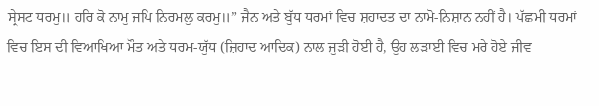ਸ੍ਰੇਸਟ ਧਰਮੁ॥ ਹਰਿ ਕੋ ਨਾਮੁ ਜਪਿ ਨਿਰਮਲੁ ਕਰਮੁ॥” ਜੈਨ ਅਤੇ ਬੁੱਧ ਧਰਮਾਂ ਵਿਚ ਸ਼ਹਾਦਤ ਦਾ ਨਾਮੋ-ਨਿਸ਼ਾਨ ਨਹੀਂ ਹੈ। ਪੱਛਮੀ ਧਰਮਾਂ ਵਿਚ ਇਸ ਦੀ ਵਿਆਖਿਆ ਮੌਤ ਅਤੇ ਧਰਮ-ਯੁੱਧ (ਜ਼ਿਹਾਦ ਆਦਿਕ) ਨਾਲ ਜੁੜੀ ਹੋਈ ਹੈ, ਉਹ ਲੜਾਈ ਵਿਚ ਮਰੇ ਹੋਏ ਜੀਵ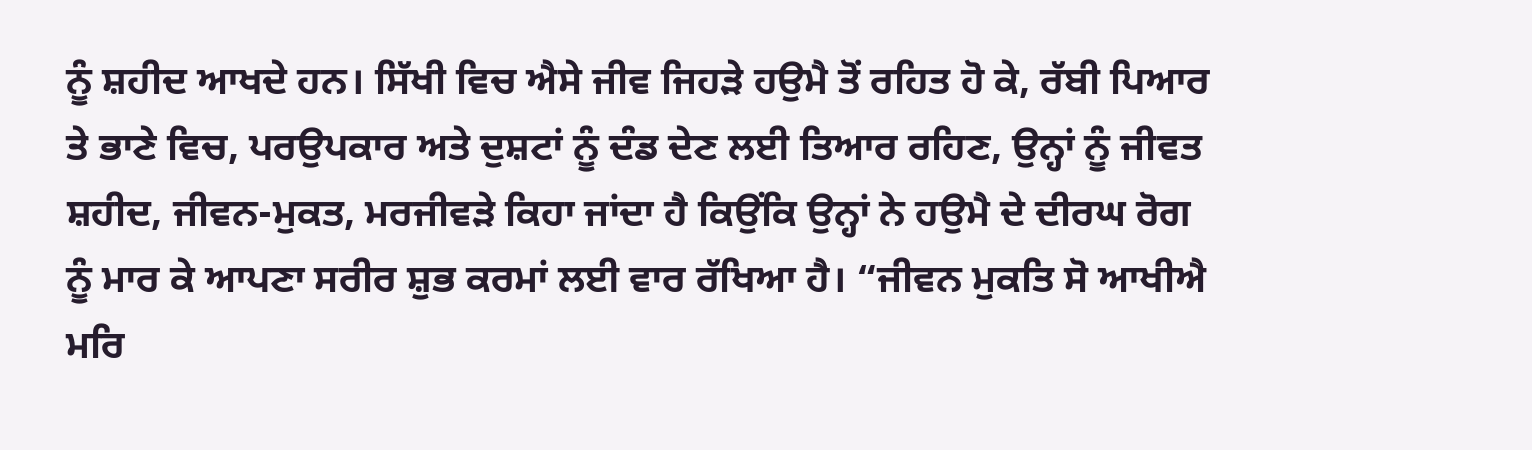ਨੂੰ ਸ਼ਹੀਦ ਆਖਦੇ ਹਨ। ਸਿੱਖੀ ਵਿਚ ਐਸੇ ਜੀਵ ਜਿਹੜੇ ਹਉਮੈ ਤੋਂ ਰਹਿਤ ਹੋ ਕੇ, ਰੱਬੀ ਪਿਆਰ ਤੇ ਭਾਣੇ ਵਿਚ, ਪਰਉਪਕਾਰ ਅਤੇ ਦੁਸ਼ਟਾਂ ਨੂੰ ਦੰਡ ਦੇਣ ਲਈ ਤਿਆਰ ਰਹਿਣ, ਉਨ੍ਹਾਂ ਨੂੰ ਜੀਵਤ ਸ਼ਹੀਦ, ਜੀਵਨ-ਮੁਕਤ, ਮਰਜੀਵੜੇ ਕਿਹਾ ਜਾਂਦਾ ਹੈ ਕਿਉਂਕਿ ਉਨ੍ਹਾਂ ਨੇ ਹਉਮੈ ਦੇ ਦੀਰਘ ਰੋਗ ਨੂੰ ਮਾਰ ਕੇ ਆਪਣਾ ਸਰੀਰ ਸ਼ੁਭ ਕਰਮਾਂ ਲਈ ਵਾਰ ਰੱਖਿਆ ਹੈ। “ਜੀਵਨ ਮੁਕਤਿ ਸੋ ਆਖੀਐ ਮਰਿ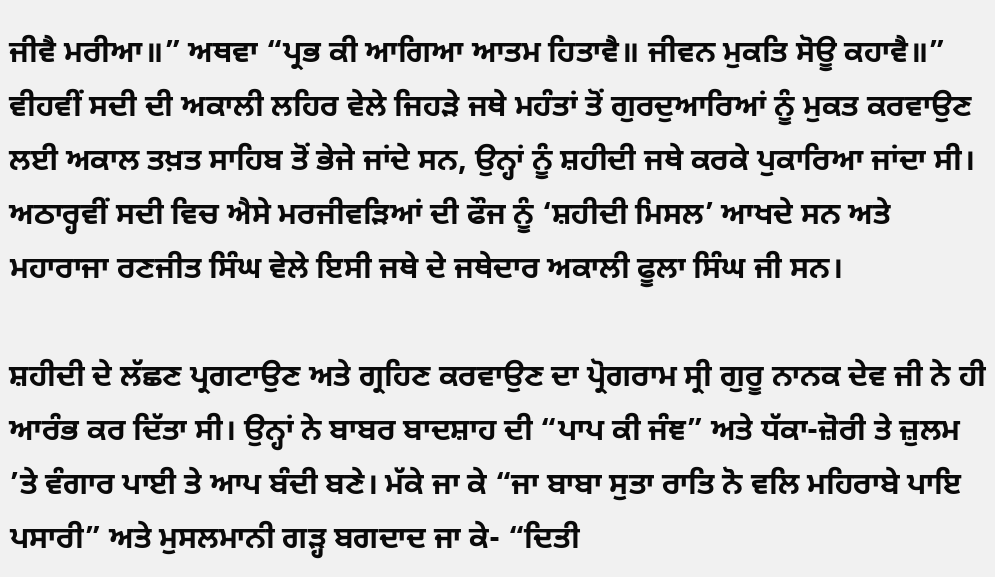ਜੀਵੈ ਮਰੀਆ॥” ਅਥਵਾ “ਪ੍ਰਭ ਕੀ ਆਗਿਆ ਆਤਮ ਹਿਤਾਵੈ॥ ਜੀਵਨ ਮੁਕਤਿ ਸੋਊ ਕਹਾਵੈ॥” ਵੀਹਵੀਂ ਸਦੀ ਦੀ ਅਕਾਲੀ ਲਹਿਰ ਵੇਲੇ ਜਿਹੜੇ ਜਥੇ ਮਹੰਤਾਂ ਤੋਂ ਗੁਰਦੁਆਰਿਆਂ ਨੂੰ ਮੁਕਤ ਕਰਵਾਉਣ ਲਈ ਅਕਾਲ ਤਖ਼ਤ ਸਾਹਿਬ ਤੋਂ ਭੇਜੇ ਜਾਂਦੇ ਸਨ, ਉਨ੍ਹਾਂ ਨੂੰ ਸ਼ਹੀਦੀ ਜਥੇ ਕਰਕੇ ਪੁਕਾਰਿਆ ਜਾਂਦਾ ਸੀ। ਅਠਾਰ੍ਹਵੀਂ ਸਦੀ ਵਿਚ ਐਸੇ ਮਰਜੀਵੜਿਆਂ ਦੀ ਫੌਜ ਨੂੰ ‘ਸ਼ਹੀਦੀ ਮਿਸਲ’ ਆਖਦੇ ਸਨ ਅਤੇ ਮਹਾਰਾਜਾ ਰਣਜੀਤ ਸਿੰਘ ਵੇਲੇ ਇਸੀ ਜਥੇ ਦੇ ਜਥੇਦਾਰ ਅਕਾਲੀ ਫੂਲਾ ਸਿੰਘ ਜੀ ਸਨ।

ਸ਼ਹੀਦੀ ਦੇ ਲੱਛਣ ਪ੍ਰਗਟਾਉਣ ਅਤੇ ਗ੍ਰਹਿਣ ਕਰਵਾਉਣ ਦਾ ਪ੍ਰੋਗਰਾਮ ਸ੍ਰੀ ਗੁਰੂ ਨਾਨਕ ਦੇਵ ਜੀ ਨੇ ਹੀ ਆਰੰਭ ਕਰ ਦਿੱਤਾ ਸੀ। ਉਨ੍ਹਾਂ ਨੇ ਬਾਬਰ ਬਾਦਸ਼ਾਹ ਦੀ “ਪਾਪ ਕੀ ਜੰਞ” ਅਤੇ ਧੱਕਾ-ਜ਼ੋਰੀ ਤੇ ਜ਼ੁਲਮ ’ਤੇ ਵੰਗਾਰ ਪਾਈ ਤੇ ਆਪ ਬੰਦੀ ਬਣੇ। ਮੱਕੇ ਜਾ ਕੇ “ਜਾ ਬਾਬਾ ਸੁਤਾ ਰਾਤਿ ਨੋ ਵਲਿ ਮਹਿਰਾਬੇ ਪਾਇ ਪਸਾਰੀ” ਅਤੇ ਮੁਸਲਮਾਨੀ ਗੜ੍ਹ ਬਗਦਾਦ ਜਾ ਕੇ- “ਦਿਤੀ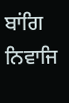ਬਾਂਗਿ ਨਿਵਾਜਿ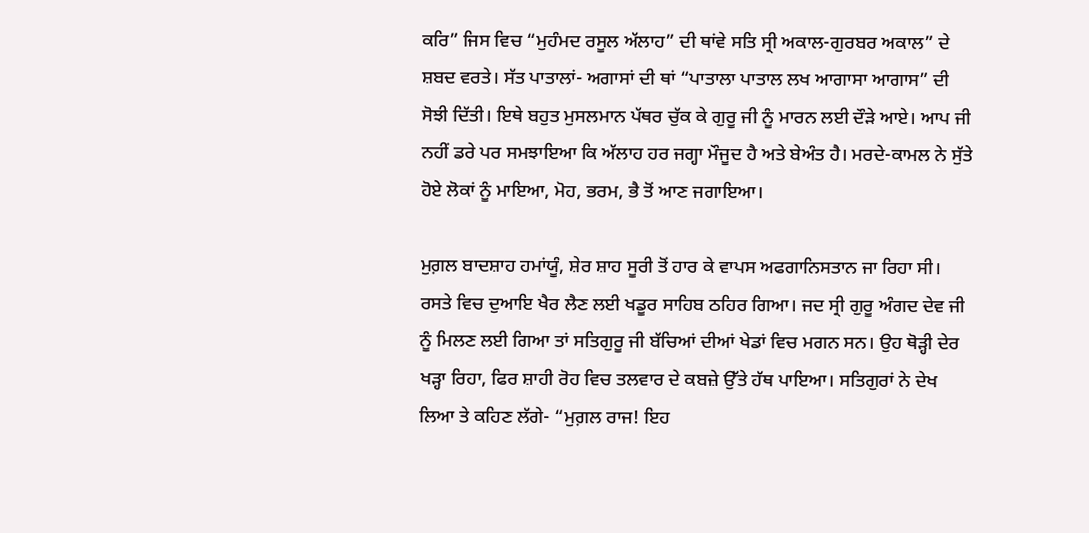ਕਰਿ” ਜਿਸ ਵਿਚ “ਮੁਹੰਮਦ ਰਸੂਲ ਅੱਲਾਹ” ਦੀ ਥਾਂਵੇ ਸਤਿ ਸ੍ਰੀ ਅਕਾਲ-ਗੁਰਬਰ ਅਕਾਲ” ਦੇ ਸ਼ਬਦ ਵਰਤੇ। ਸੱਤ ਪਾਤਾਲਾਂ- ਅਗਾਸਾਂ ਦੀ ਥਾਂ “ਪਾਤਾਲਾ ਪਾਤਾਲ ਲਖ ਆਗਾਸਾ ਆਗਾਸ” ਦੀ ਸੋਝੀ ਦਿੱਤੀ। ਇਥੇ ਬਹੁਤ ਮੁਸਲਮਾਨ ਪੱਥਰ ਚੁੱਕ ਕੇ ਗੁਰੂ ਜੀ ਨੂੰ ਮਾਰਨ ਲਈ ਦੌੜੇ ਆਏ। ਆਪ ਜੀ ਨਹੀਂ ਡਰੇ ਪਰ ਸਮਝਾਇਆ ਕਿ ਅੱਲਾਹ ਹਰ ਜਗ੍ਹਾ ਮੌਜੂਦ ਹੈ ਅਤੇ ਬੇਅੰਤ ਹੈ। ਮਰਦੇ-ਕਾਮਲ ਨੇ ਸੁੱਤੇ ਹੋਏ ਲੋਕਾਂ ਨੂੰ ਮਾਇਆ, ਮੋਹ, ਭਰਮ, ਭੈ ਤੋਂ ਆਣ ਜਗਾਇਆ।

ਮੁਗ਼ਲ ਬਾਦਸ਼ਾਹ ਹਮਾਂਯੂੰ, ਸ਼ੇਰ ਸ਼ਾਹ ਸੂਰੀ ਤੋਂ ਹਾਰ ਕੇ ਵਾਪਸ ਅਫਗਾਨਿਸਤਾਨ ਜਾ ਰਿਹਾ ਸੀ। ਰਸਤੇ ਵਿਚ ਦੁਆਇ ਖੈਰ ਲੈਣ ਲਈ ਖਡੂਰ ਸਾਹਿਬ ਠਹਿਰ ਗਿਆ। ਜਦ ਸ੍ਰੀ ਗੁਰੂ ਅੰਗਦ ਦੇਵ ਜੀ ਨੂੰ ਮਿਲਣ ਲਈ ਗਿਆ ਤਾਂ ਸਤਿਗੁਰੂ ਜੀ ਬੱਚਿਆਂ ਦੀਆਂ ਖੇਡਾਂ ਵਿਚ ਮਗਨ ਸਨ। ਉਹ ਥੋੜ੍ਹੀ ਦੇਰ ਖੜ੍ਹਾ ਰਿਹਾ, ਫਿਰ ਸ਼ਾਹੀ ਰੋਹ ਵਿਚ ਤਲਵਾਰ ਦੇ ਕਬਜ਼ੇ ਉੱਤੇ ਹੱਥ ਪਾਇਆ। ਸਤਿਗੁਰਾਂ ਨੇ ਦੇਖ ਲਿਆ ਤੇ ਕਹਿਣ ਲੱਗੇ- “ਮੁਗ਼ਲ ਰਾਜ! ਇਹ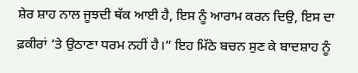ਸ਼ੇਰ ਸ਼ਾਹ ਨਾਲ ਜੂਝਦੀ ਥੱਕ ਆਈ ਹੈ, ਇਸ ਨੂੰ ਆਰਾਮ ਕਰਨ ਦਿਉ, ਇਸ ਦਾ ਫ਼ਕੀਰਾਂ ’ਤੇ ਉਠਾਣਾ ਧਰਮ ਨਹੀਂ ਹੈ।” ਇਹ ਮਿੱਠੇ ਬਚਨ ਸੁਣ ਕੇ ਬਾਦਸ਼ਾਹ ਨੂੰ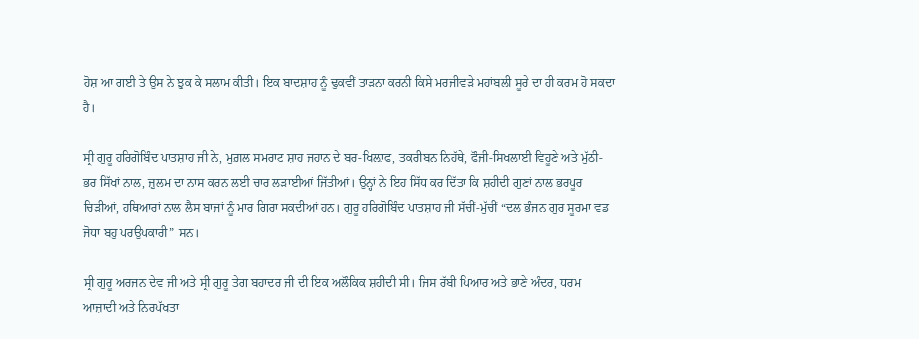ਹੋਸ਼ ਆ ਗਈ ਤੇ ਉਸ ਨੇ ਝੁਕ ਕੇ ਸਲਾਮ ਕੀਤੀ। ਇਕ ਬਾਦਸ਼ਾਹ ਨੂੰ ਢੁਕਵੀਂ ਤਾੜਨਾ ਕਰਨੀ ਕਿਸੇ ਮਰਜੀਵੜੇ ਮਹਾਂਬਲੀ ਸੂਰੇ ਦਾ ਹੀ ਕਰਮ ਹੋ ਸਕਦਾ ਹੈ।

ਸ੍ਰੀ ਗੁਰੂ ਹਰਿਗੋਬਿੰਦ ਪਾਤਸ਼ਾਹ ਜੀ ਨੇ, ਮੁਗ਼ਲ ਸਮਰਾਟ ਸ਼ਾਹ ਜਹਾਨ ਦੇ ਬਰ-ਖਿਲ਼ਾਫ, ਤਕਰੀਬਨ ਨਿਹੱਥੇ, ਫੌਜੀ-ਸਿਖਲਾਈ ਵਿਹੂਣੇ ਅਤੇ ਮੁੱਠੀ-ਭਰ ਸਿੱਖਾਂ ਨਾਲ, ਜ਼ੁਲਮ ਦਾ ਨਾਸ ਕਰਨ ਲਈ ਚਾਰ ਲੜਾਈਆਂ ਜਿੱਤੀਆਂ। ਉਨ੍ਹਾਂ ਨੇ ਇਹ ਸਿੱਧ ਕਰ ਦਿੱਤਾ ਕਿ ਸ਼ਹੀਦੀ ਗੁਣਾਂ ਨਾਲ ਭਰਪੂਰ ਚਿੜੀਆਂ, ਹਥਿਆਰਾਂ ਨਾਲ ਲੈਸ ਬਾਜਾਂ ਨੂੰ ਮਾਰ ਗਿਰਾ ਸਕਦੀਆਂ ਹਨ। ਗੁਰੂ ਹਰਿਗੋਬਿੰਦ ਪਾਤਸ਼ਾਹ ਜੀ ਸੱਚੀਂ-ਮੁੱਚੀਂ “ਦਲ ਭੰਜਨ ਗੁਰ ਸੂਰਮਾ ਵਡ ਜੋਧਾ ਬਹੁ ਪਰਉਪਕਾਰੀ” ਸਨ।

ਸ੍ਰੀ ਗੁਰੂ ਅਰਜਨ ਦੇਵ ਜੀ ਅਤੇ ਸ੍ਰੀ ਗੁਰੂ ਤੇਗ ਬਹਾਦਰ ਜੀ ਦੀ ਇਕ ਅਲੌਕਿਕ ਸ਼ਹੀਦੀ ਸੀ। ਜਿਸ ਰੱਬੀ ਪਿਆਰ ਅਤੇ ਭਾਣੇ ਅੰਦਰ, ਧਰਮ ਆਜ਼ਾਦੀ ਅਤੇ ਨਿਰਪੱਖਤਾ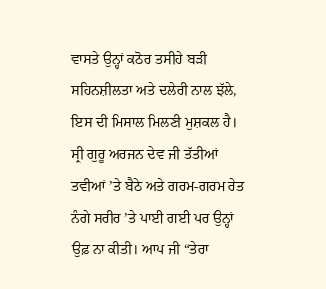ਵਾਸਤੇ ਉਨ੍ਹਾਂ ਕਠੋਰ ਤਸੀਹੇ ਬੜੀ ਸਹਿਨਸ਼ੀਲਤਾ ਅਤੇ ਦਲੇਰੀ ਨਾਲ ਝੱਲੇ, ਇਸ ਦੀ ਮਿਸਾਲ ਮਿਲਣੀ ਮੁਸ਼ਕਲ ਹੈ। ਸ੍ਰੀ ਗੁਰੂ ਅਰਜਨ ਦੇਵ ਜੀ ਤੱਤੀਆਂ ਤਵੀਆਂ ’ਤੇ ਬੈਠੇ ਅਤੇ ਗਰਮ-ਗਰਮ ਰੇਤ ਨੰਗੇ ਸਰੀਰ ’ਤੇ ਪਾਈ ਗਈ ਪਰ ਉਨ੍ਹਾਂ ਉਫ਼ ਨਾ ਕੀਤੀ। ਆਪ ਜੀ “ਤੇਰਾ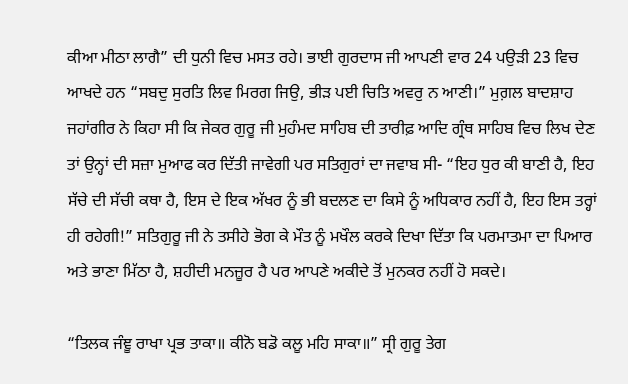ਕੀਆ ਮੀਠਾ ਲਾਗੈ” ਦੀ ਧੁਨੀ ਵਿਚ ਮਸਤ ਰਹੇ। ਭਾਈ ਗੁਰਦਾਸ ਜੀ ਆਪਣੀ ਵਾਰ 24 ਪਉੜੀ 23 ਵਿਚ ਆਖਦੇ ਹਨ “ਸਬਦੁ ਸੁਰਤਿ ਲਿਵ ਮਿਰਗ ਜਿਉ, ਭੀੜ ਪਈ ਚਿਤਿ ਅਵਰੁ ਨ ਆਣੀ।” ਮੁਗ਼ਲ ਬਾਦਸ਼ਾਹ ਜਹਾਂਗੀਰ ਨੇ ਕਿਹਾ ਸੀ ਕਿ ਜੇਕਰ ਗੁਰੂ ਜੀ ਮੁਹੰਮਦ ਸਾਹਿਬ ਦੀ ਤਾਰੀਫ਼ ਆਦਿ ਗ੍ਰੰਥ ਸਾਹਿਬ ਵਿਚ ਲਿਖ ਦੇਣ ਤਾਂ ਉਨ੍ਹਾਂ ਦੀ ਸਜ਼ਾ ਮੁਆਫ ਕਰ ਦਿੱਤੀ ਜਾਵੇਗੀ ਪਰ ਸਤਿਗੁਰਾਂ ਦਾ ਜਵਾਬ ਸੀ- “ਇਹ ਧੁਰ ਕੀ ਬਾਣੀ ਹੈ, ਇਹ ਸੱਚੇ ਦੀ ਸੱਚੀ ਕਥਾ ਹੈ, ਇਸ ਦੇ ਇਕ ਅੱਖਰ ਨੂੰ ਭੀ ਬਦਲਣ ਦਾ ਕਿਸੇ ਨੂੰ ਅਧਿਕਾਰ ਨਹੀਂ ਹੈ, ਇਹ ਇਸ ਤਰ੍ਹਾਂ ਹੀ ਰਹੇਗੀ!” ਸਤਿਗੁਰੂ ਜੀ ਨੇ ਤਸੀਹੇ ਭੋਗ ਕੇ ਮੌਤ ਨੂੰ ਮਖੌਲ ਕਰਕੇ ਦਿਖਾ ਦਿੱਤਾ ਕਿ ਪਰਮਾਤਮਾ ਦਾ ਪਿਆਰ ਅਤੇ ਭਾਣਾ ਮਿੱਠਾ ਹੈ, ਸ਼ਹੀਦੀ ਮਨਜ਼ੂਰ ਹੈ ਪਰ ਆਪਣੇ ਅਕੀਦੇ ਤੋਂ ਮੁਨਕਰ ਨਹੀਂ ਹੋ ਸਕਦੇ।

“ਤਿਲਕ ਜੰਞੂ ਰਾਖਾ ਪ੍ਰਭ ਤਾਕਾ॥ ਕੀਨੋ ਬਡੋ ਕਲੂ ਮਹਿ ਸਾਕਾ॥” ਸ੍ਰੀ ਗੁਰੂ ਤੇਗ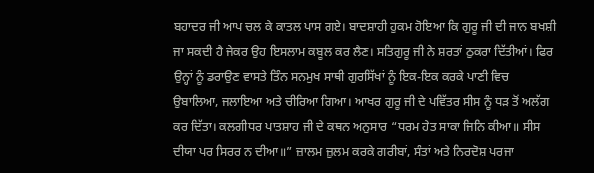ਬਹਾਦਰ ਜੀ ਆਪ ਚਲ ਕੇ ਕਾਤਲ ਪਾਸ ਗਏ। ਬਾਦਸ਼ਾਹੀ ਹੁਕਮ ਹੋਇਆ ਕਿ ਗੁਰੂ ਜੀ ਦੀ ਜਾਨ ਬਖਸ਼ੀ ਜਾ ਸਕਦੀ ਹੈ ਜੇਕਰ ਉਹ ਇਸਲਾਮ ਕਬੂਲ ਕਰ ਲੈਣ। ਸਤਿਗੁਰੂ ਜੀ ਨੇ ਸ਼ਰਤਾਂ ਠੁਕਰਾ ਦਿੱਤੀਆਂ। ਫਿਰ ਉਨ੍ਹਾਂ ਨੂੰ ਡਰਾਉਣ ਵਾਸਤੇ ਤਿੰਨ ਸਨਮੁਖ ਸਾਥੀ ਗੁਰਸਿੱਖਾਂ ਨੂੰ ਇਕ-ਇਕ ਕਰਕੇ ਪਾਣੀ ਵਿਚ ਉਬਾਲਿਆ, ਜਲਾਇਆ ਅਤੇ ਚੀਰਿਆ ਗਿਆ। ਆਖਰ ਗੁਰੂ ਜੀ ਦੇ ਪਵਿੱਤਰ ਸੀਸ ਨੂੰ ਧੜ ਤੋਂ ਅਲੱਗ ਕਰ ਦਿੱਤਾ। ਕਲਗੀਧਰ ਪਾਤਸ਼ਾਹ ਜੀ ਦੇ ਕਥਨ ਅਨੁਸਾਰ “ਧਰਮ ਹੇਤ ਸਾਕਾ ਜਿਨਿ ਕੀਆ॥ ਸੀਸ ਦੀਯਾ ਪਰ ਸਿਰਰ ਨ ਦੀਆ॥” ਜ਼ਾਲਮ ਜ਼ੁਲਮ ਕਰਕੇ ਗਰੀਬਾਂ, ਸੰਤਾਂ ਅਤੇ ਨਿਰਦੋਸ਼ ਪਰਜਾ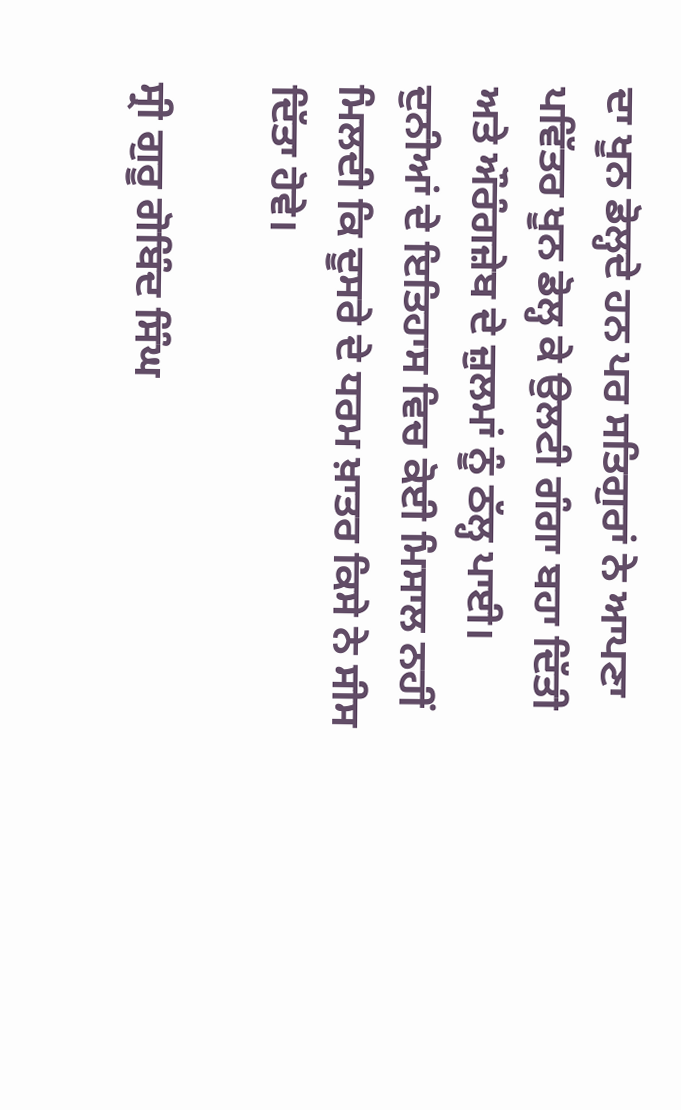ਦਾ ਖੂਨ ਡੋਲ੍ਹਦੇ ਹਨ ਪਰ ਸਤਿਗੁਰਾਂ ਨੇ ਆਪਣਾ ਪਵਿੱਤਰ ਖੂਨ ਡੋਲ੍ਹ ਕੇ ਉਲਟੀ ਗੰਗਾ ਬਹਾ ਦਿੱਤੀ ਅਤੇ ਔਰੰਗਜ਼ੇਬ ਦੇ ਜ਼ੁਲਮਾਂ ਨੂੰ ਠੱਲ੍ਹ ਪਾਈ। ਦੁਨੀਆਂ ਦੇ ਇਤਿਹਾਸ ਵਿਚ ਕੋਈ ਮਿਸਾਲ ਨਹੀਂ ਮਿਲਦੀ ਕਿ ਦੂਸਰੇ ਦੇ ਧਰਮ ਖ਼ਾਤਰ ਕਿਸੇ ਨੇ ਸੀਸ ਦਿੱਤਾ ਹੋਵੇ।

ਸ੍ਰੀ ਗੁਰੂ ਗੋਬਿੰਦ ਸਿੰਘ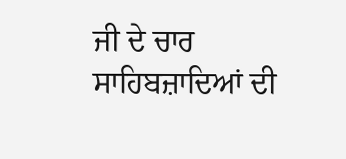ਜੀ ਦੇ ਚਾਰ ਸਾਹਿਬਜ਼ਾਦਿਆਂ ਦੀ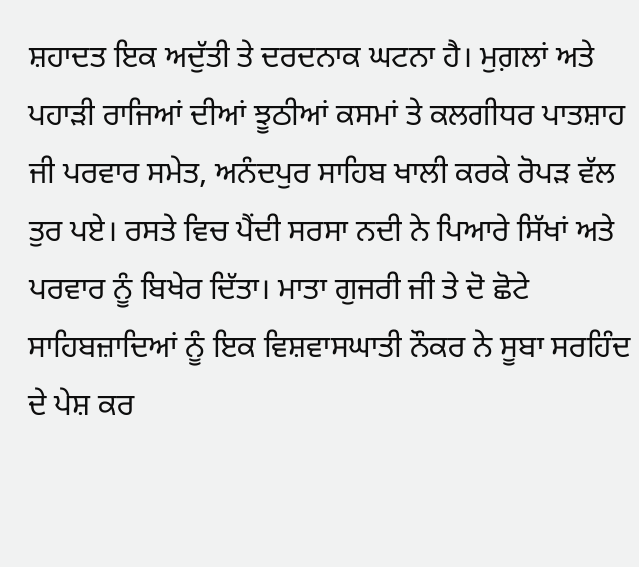ਸ਼ਹਾਦਤ ਇਕ ਅਦੁੱਤੀ ਤੇ ਦਰਦਨਾਕ ਘਟਨਾ ਹੈ। ਮੁਗ਼ਲਾਂ ਅਤੇ ਪਹਾੜੀ ਰਾਜਿਆਂ ਦੀਆਂ ਝੂਠੀਆਂ ਕਸਮਾਂ ਤੇ ਕਲਗੀਧਰ ਪਾਤਸ਼ਾਹ ਜੀ ਪਰਵਾਰ ਸਮੇਤ, ਅਨੰਦਪੁਰ ਸਾਹਿਬ ਖਾਲੀ ਕਰਕੇ ਰੋਪੜ ਵੱਲ ਤੁਰ ਪਏ। ਰਸਤੇ ਵਿਚ ਪੈਂਦੀ ਸਰਸਾ ਨਦੀ ਨੇ ਪਿਆਰੇ ਸਿੱਖਾਂ ਅਤੇ ਪਰਵਾਰ ਨੂੰ ਬਿਖੇਰ ਦਿੱਤਾ। ਮਾਤਾ ਗੁਜਰੀ ਜੀ ਤੇ ਦੋ ਛੋਟੇ ਸਾਹਿਬਜ਼ਾਦਿਆਂ ਨੂੰ ਇਕ ਵਿਸ਼ਵਾਸਘਾਤੀ ਨੌਕਰ ਨੇ ਸੂਬਾ ਸਰਹਿੰਦ ਦੇ ਪੇਸ਼ ਕਰ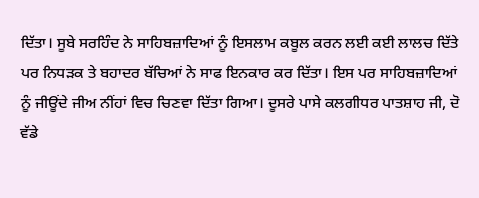ਦਿੱਤਾ। ਸੂਬੇ ਸਰਹਿੰਦ ਨੇ ਸਾਹਿਬਜ਼ਾਦਿਆਂ ਨੂੰ ਇਸਲਾਮ ਕਬੂਲ ਕਰਨ ਲਈ ਕਈ ਲਾਲਚ ਦਿੱਤੇ ਪਰ ਨਿਧੜਕ ਤੇ ਬਹਾਦਰ ਬੱਚਿਆਂ ਨੇ ਸਾਫ ਇਨਕਾਰ ਕਰ ਦਿੱਤਾ। ਇਸ ਪਰ ਸਾਹਿਬਜ਼ਾਦਿਆਂ ਨੂੰ ਜੀਊਂਦੇ ਜੀਅ ਨੀਂਹਾਂ ਵਿਚ ਚਿਣਵਾ ਦਿੱਤਾ ਗਿਆ। ਦੂਸਰੇ ਪਾਸੇ ਕਲਗੀਧਰ ਪਾਤਸ਼ਾਹ ਜੀ, ਦੋ ਵੱਡੇ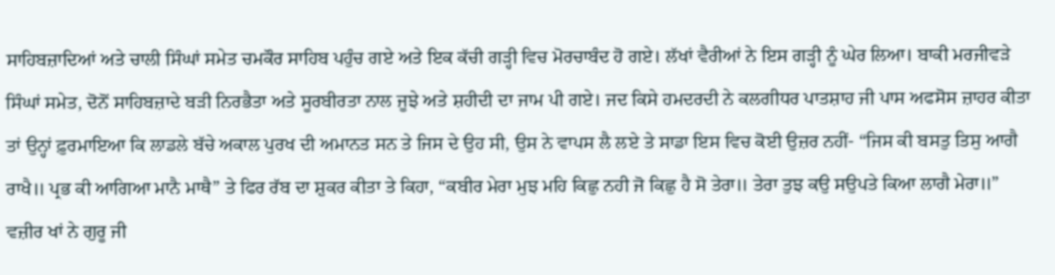ਸਾਹਿਬਜ਼ਾਦਿਆਂ ਅਤੇ ਚਾਲੀ ਸਿੰਘਾਂ ਸਮੇਤ ਚਮਕੌਰ ਸਾਹਿਬ ਪਹੁੰਚ ਗਏ ਅਤੇ ਇਕ ਕੱਚੀ ਗੜ੍ਹੀ ਵਿਚ ਮੋਰਚਾਬੰਦ ਹੋ ਗਏ। ਲੱਖਾਂ ਵੈਰੀਆਂ ਨੇ ਇਸ ਗੜ੍ਹੀ ਨੂੰ ਘੇਰ ਲਿਆ। ਬਾਕੀ ਮਰਜੀਵੜੇ ਸਿੰਘਾਂ ਸਮੇਤ, ਦੋਨੋਂ ਸਾਹਿਬਜ਼ਾਦੇ ਬੜੀ ਨਿਰਭੈਤਾ ਅਤੇ ਸੂਰਬੀਰਤਾ ਨਾਲ ਜੂਝੇ ਅਤੇ ਸ਼ਹੀਦੀ ਦਾ ਜਾਮ ਪੀ ਗਏ। ਜਦ ਕਿਸੇ ਹਮਦਰਦੀ ਨੇ ਕਲਗੀਧਰ ਪਾਤਸ਼ਾਹ ਜੀ ਪਾਸ ਅਫਸੋਸ ਜ਼ਾਹਰ ਕੀਤਾ ਤਾਂ ਉਨ੍ਹਾਂ ਫ਼ੁਰਮਾਇਆ ਕਿ ਲਾਡਲੇ ਬੱਚੇ ਅਕਾਲ ਪੁਰਖ ਦੀ ਅਮਾਨਤ ਸਨ ਤੇ ਜਿਸ ਦੇ ਉਹ ਸੀ, ਉਸ ਨੇ ਵਾਪਸ ਲੈ ਲਏ ਤੇ ਸਾਡਾ ਇਸ ਵਿਚ ਕੋਈ ਉਜ਼ਰ ਨਹੀਂ- “ਜਿਸ ਕੀ ਬਸਤੁ ਤਿਸੁ ਆਗੈ ਰਾਖੈ॥ ਪ੍ਰਭ ਕੀ ਆਗਿਆ ਮਾਨੈ ਮਾਥੈ” ਤੇ ਫਿਰ ਰੱਬ ਦਾ ਸ਼ੁਕਰ ਕੀਤਾ ਤੇ ਕਿਹਾ, “ਕਬੀਰ ਮੇਰਾ ਮੁਝ ਮਹਿ ਕਿਛੁ ਨਹੀ ਜੋ ਕਿਛੁ ਹੈ ਸੋ ਤੇਰਾ॥ ਤੇਰਾ ਤੁਝ ਕਉ ਸਉਪਤੇ ਕਿਆ ਲਾਗੈ ਮੇਰਾ॥” ਵਜ਼ੀਰ ਖਾਂ ਨੇ ਗੁਰੂ ਜੀ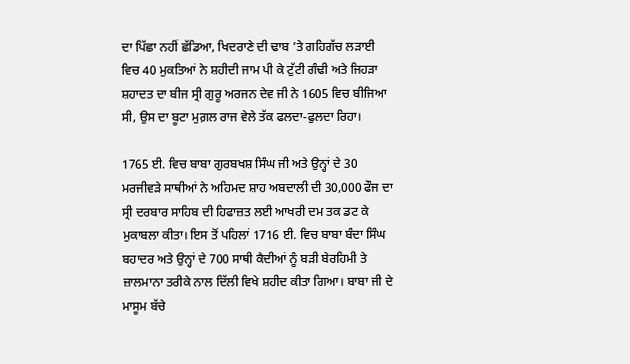ਦਾ ਪਿੱਛਾ ਨਹੀਂ ਛੱਡਿਆ, ਖਿਦਰਾਣੇ ਦੀ ਢਾਬ ’ਤੇ ਗਹਿਗੱਚ ਲੜਾਈ ਵਿਚ 40 ਮੁਕਤਿਆਂ ਨੇ ਸ਼ਹੀਦੀ ਜਾਮ ਪੀ ਕੇ ਟੁੱਟੀ ਗੰਢੀ ਅਤੇ ਜਿਹੜਾ ਸ਼ਹਾਦਤ ਦਾ ਬੀਜ ਸ੍ਰੀ ਗੁਰੂ ਅਰਜਨ ਦੇਵ ਜੀ ਨੇ 1605 ਵਿਚ ਬੀਜਿਆ ਸੀ, ਉਸ ਦਾ ਬੂਟਾ ਮੁਗ਼ਲ ਰਾਜ ਵੇਲੇ ਤੱਕ ਫਲਦਾ-ਫੁਲਦਾ ਰਿਹਾ।

1765 ਈ. ਵਿਚ ਬਾਬਾ ਗੁਰਬਖਸ਼ ਸਿੰਘ ਜੀ ਅਤੇ ਉਨ੍ਹਾਂ ਦੇ 30 ਮਰਜੀਵੜੇ ਸਾਥੀਆਂ ਨੇ ਅਹਿਮਦ ਸ਼ਾਹ ਅਬਦਾਲੀ ਦੀ 30,000 ਫੌਜ ਦਾ ਸ੍ਰੀ ਦਰਬਾਰ ਸਾਹਿਬ ਦੀ ਹਿਫਾਜ਼ਤ ਲਈ ਆਖਰੀ ਦਮ ਤਕ ਡਟ ਕੇ ਮੁਕਾਬਲਾ ਕੀਤਾ। ਇਸ ਤੋਂ ਪਹਿਲਾਂ 1716 ਈ. ਵਿਚ ਬਾਬਾ ਬੰਦਾ ਸਿੰਘ ਬਹਾਦਰ ਅਤੇ ਉਨ੍ਹਾਂ ਦੇ 700 ਸਾਥੀ ਕੈਦੀਆਂ ਨੂੰ ਬੜੀ ਬੇਰਹਿਮੀ ਤੇ ਜ਼ਾਲਮਾਨਾ ਤਰੀਕੇ ਨਾਲ ਦਿੱਲੀ ਵਿਖੇ ਸ਼ਹੀਦ ਕੀਤਾ ਗਿਆ। ਬਾਬਾ ਜੀ ਦੇ ਮਾਸੂਮ ਬੱਚੇ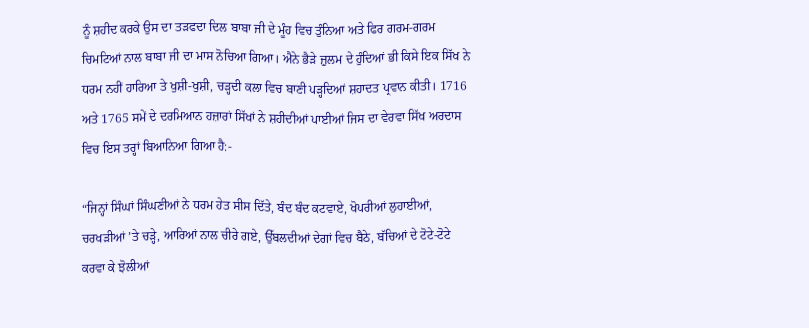ਨੂੰ ਸ਼ਹੀਦ ਕਰਕੇ ਉਸ ਦਾ ਤੜਫਦਾ ਦਿਲ ਬਾਬਾ ਜੀ ਦੇ ਮੂੰਹ ਵਿਚ ਤੁੰਨਿਆ ਅਤੇ ਫਿਰ ਗਰਮ-ਗਰਮ ਚਿਮਟਿਆਂ ਨਾਲ ਬਾਬਾ ਜੀ ਦਾ ਮਾਸ ਨੋਚਿਆ ਗਿਆ। ਐਨੇ ਭੈੜੇ ਜ਼ੁਲਮ ਦੇ ਹੁੰਦਿਆਂ ਭੀ ਕਿਸੇ ਇਕ ਸਿੱਖ ਨੇ ਧਰਮ ਨਹੀਂ ਹਾਰਿਆ ਤੇ ਖੁਸ਼ੀ-ਖੁਸ਼ੀ, ਚੜ੍ਹਦੀ ਕਲਾ ਵਿਚ ਬਾਣੀ ਪੜ੍ਹਦਿਆਂ ਸ਼ਹਾਦਤ ਪ੍ਰਵਾਨ ਕੀਤੀ। 1716 ਅਤੇ 1765 ਸਮੇਂ ਦੇ ਦਰਮਿਆਨ ਹਜ਼ਾਰਾਂ ਸਿੱਖਾਂ ਨੇ ਸ਼ਹੀਦੀਆਂ ਪਾਈਆਂ ਜਿਸ ਦਾ ਵੇਰਵਾ ਸਿੱਖ ਅਰਦਾਸ ਵਿਚ ਇਸ ਤਰ੍ਹਾਂ ਬਿਆਨਿਆ ਗਿਆ ਹੈ:-

“ਜਿਨ੍ਹਾਂ ਸਿੰਘਾਂ ਸਿੰਘਣੀਆਂ ਨੇ ਧਰਮ ਹੇਤ ਸੀਸ ਦਿੱਤੇ, ਬੰਦ ਬੰਦ ਕਟਵਾਏ, ਖੋਪਰੀਆਂ ਲੁਹਾਈਆਂ, ਚਰਖੜੀਆਂ ’ਤੇ ਚੜ੍ਹੇ, ਆਰਿਆਂ ਨਾਲ ਚੀਰੇ ਗਏ, ਉੱਬਲਦੀਆਂ ਦੇਗਾਂ ਵਿਚ ਬੈਠੇ, ਬੱਚਿਆਂ ਦੇ ਟੋਟੇ-ਟੋਟੇ ਕਰਵਾ ਕੇ ਝੋਲੀਆਂ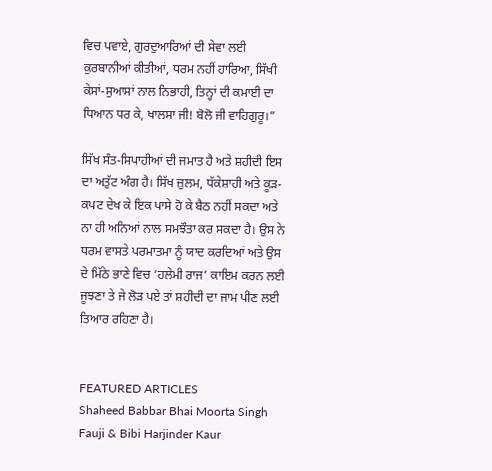ਵਿਚ ਪਵਾਏ, ਗੁਰਦੁਆਰਿਆਂ ਦੀ ਸੇਵਾ ਲਈ ਕੁਰਬਾਨੀਆਂ ਕੀਤੀਆਂ, ਧਰਮ ਨਹੀਂ ਹਾਰਿਆ, ਸਿੱਖੀ ਕੇਸਾਂ-ਸੁਆਸਾਂ ਨਾਲ ਨਿਭਾਹੀ, ਤਿਨ੍ਹਾਂ ਦੀ ਕਮਾਈ ਦਾ ਧਿਆਨ ਧਰ ਕੇ, ਖਾਲਸਾ ਜੀ! ਬੋਲੋ ਜੀ ਵਾਹਿਗੁਰੂ।”

ਸਿੱਖ ਸੰਤ-ਸਿਪਾਹੀਆਂ ਦੀ ਜਮਾਤ ਹੈ ਅਤੇ ਸ਼ਹੀਦੀ ਇਸ ਦਾ ਅਤੁੱਟ ਅੰਗ ਹੈ। ਸਿੱਖ ਜ਼ੁਲਮ, ਧੱਕੇਸ਼ਾਹੀ ਅਤੇ ਕੂੜ-ਕਪਟ ਦੇਖ ਕੇ ਇਕ ਪਾਸੇ ਹੋ ਕੇ ਬੈਠ ਨਹੀਂ ਸਕਦਾ ਅਤੇ ਨਾ ਹੀ ਅਨਿਆਂ ਨਾਲ ਸਮਝੌਤਾ ਕਰ ਸਕਦਾ ਹੈ। ਉਸ ਨੇ ਧਰਮ ਵਾਸਤੇ ਪਰਮਾਤਮਾ ਨੂੰ ਯਾਦ ਕਰਦਿਆਂ ਅਤੇ ਉਸ ਦੇ ਮਿੱਠੇ ਭਾਣੇ ਵਿਚ ‘ਹਲੇਮੀ ਰਾਜ’ ਕਾਇਮ ਕਰਨ ਲਈ ਜੂਝਣਾ ਤੇ ਜੇ ਲੋੜ ਪਏ ਤਾਂ ਸ਼ਹੀਦੀ ਦਾ ਜਾਮ ਪੀਣ ਲਈ ਤਿਆਰ ਰਹਿਣਾ ਹੈ।


FEATURED ARTICLES
Shaheed Babbar Bhai Moorta Singh Fauji & Bibi Harjinder Kaur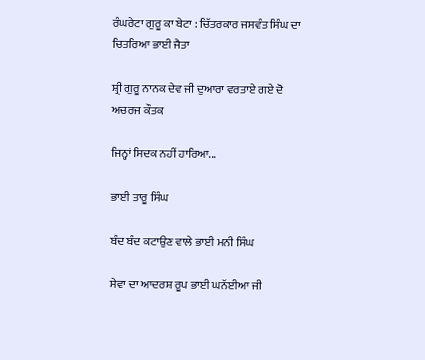ਰੰਘਰੇਟਾ ਗੁਰੂ ਕਾ ਬੇਟਾ : ਚਿੱਤਰਕਾਰ ਜਸਵੰਤ ਸਿੰਘ ਦਾ ਚਿਤਰਿਆ ਭਾਈ ਜੈਤਾ

ਸ਼੍ਰੀ ਗੁਰੂ ਨਾਨਕ ਦੇਵ ਜੀ ਦੁਆਰਾ ਵਰਤਾਏ ਗਏ ਦੋ ਅਚਰਜ ਕੌਤਕ

ਜਿਨ੍ਹਾਂ ਸਿਦਕ ਨਹੀਂ ਹਾਰਿਆ...

ਭਾਈ ਤਾਰੂ ਸਿੰਘ

ਬੰਦ ਬੰਦ ਕਟਾਉਣ ਵਾਲੇ ਭਾਈ ਮਨੀ ਸਿੰਘ

ਸੇਵਾ ਦਾ ਆਦਰਸ਼ ਰੂਪ ਭਾਈ ਘਨੱਈਆ ਜੀ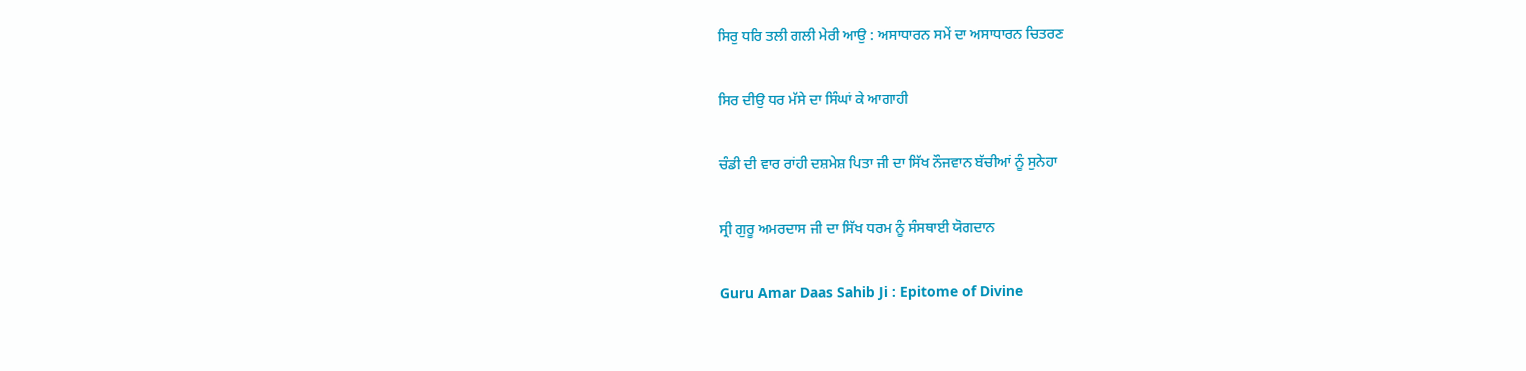ਸਿਰੁ ਧਰਿ ਤਲੀ ਗਲੀ ਮੇਰੀ ਆਉ : ਅਸਾਧਾਰਨ ਸਮੇਂ ਦਾ ਅਸਾਧਾਰਨ ਚਿਤਰਣ

ਸਿਰ ਦੀਉ ਧਰ ਮੱਸੇ ਦਾ ਸਿੰਘਾਂ ਕੇ ਆਗਾਹੀ

ਚੰਡੀ ਦੀ ਵਾਰ ਰਾਂਹੀ ਦਸ਼ਮੇਸ਼ ਪਿਤਾ ਜੀ ਦਾ ਸਿੱਖ ਨੌਜਵਾਨ ਬੱਚੀਆਂ ਨੂੰ ਸੁਨੇਹਾ

ਸ੍ਰੀ ਗੁਰੂ ਅਮਰਦਾਸ ਜੀ ਦਾ ਸਿੱਖ ਧਰਮ ਨੂੰ ਸੰਸਥਾਈ ਯੋਗਦਾਨ

Guru Amar Daas Sahib Ji : Epitome of Divine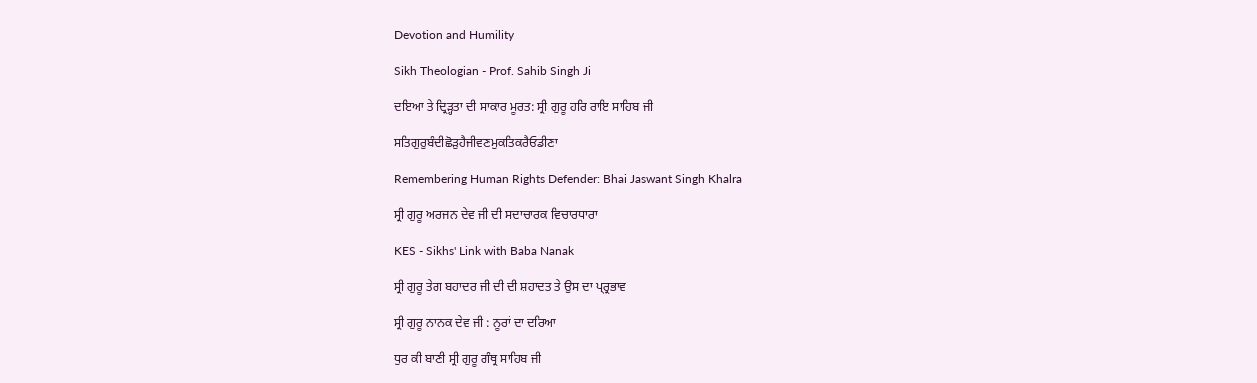Devotion and Humility

Sikh Theologian - Prof. Sahib Singh Ji

ਦਇਆ ਤੇ ਦ੍ਰਿੜ੍ਹਤਾ ਦੀ ਸਾਕਾਰ ਮੂਰਤ: ਸ੍ਰੀ ਗੁਰੂ ਹਰਿ ਰਾਇ ਸਾਹਿਬ ਜੀ

ਸਤਿਗੁਰੁਬੰਦੀਛੋੜੁਹੈਜੀਵਣਮੁਕਤਿਕਰੈਓਡੀਣਾ

Remembering Human Rights Defender: Bhai Jaswant Singh Khalra

ਸ੍ਰੀ ਗੁਰੂ ਅਰਜਨ ਦੇਵ ਜੀ ਦੀ ਸਦਾਚਾਰਕ ਵਿਚਾਰਧਾਰਾ

KES - Sikhs' Link with Baba Nanak

ਸ੍ਰੀ ਗੁਰੂ ਤੇਗ ਬਹਾਦਰ ਜੀ ਦੀ ਦੀ ਸ਼ਹਾਦਤ ਤੇ ਉਸ ਦਾ ਪ੍ਰ੍ਰਭਾਵ

ਸ੍ਰੀ ਗੁਰੂ ਨਾਨਕ ਦੇਵ ਜੀ : ਨੂਰਾਂ ਦਾ ਦਰਿਆ

ਧੁਰ ਕੀ ਬਾਣੀ ਸ੍ਰੀ ਗੁਰੂ ਗੰਥ੍ਰ ਸਾਹਿਬ ਜੀ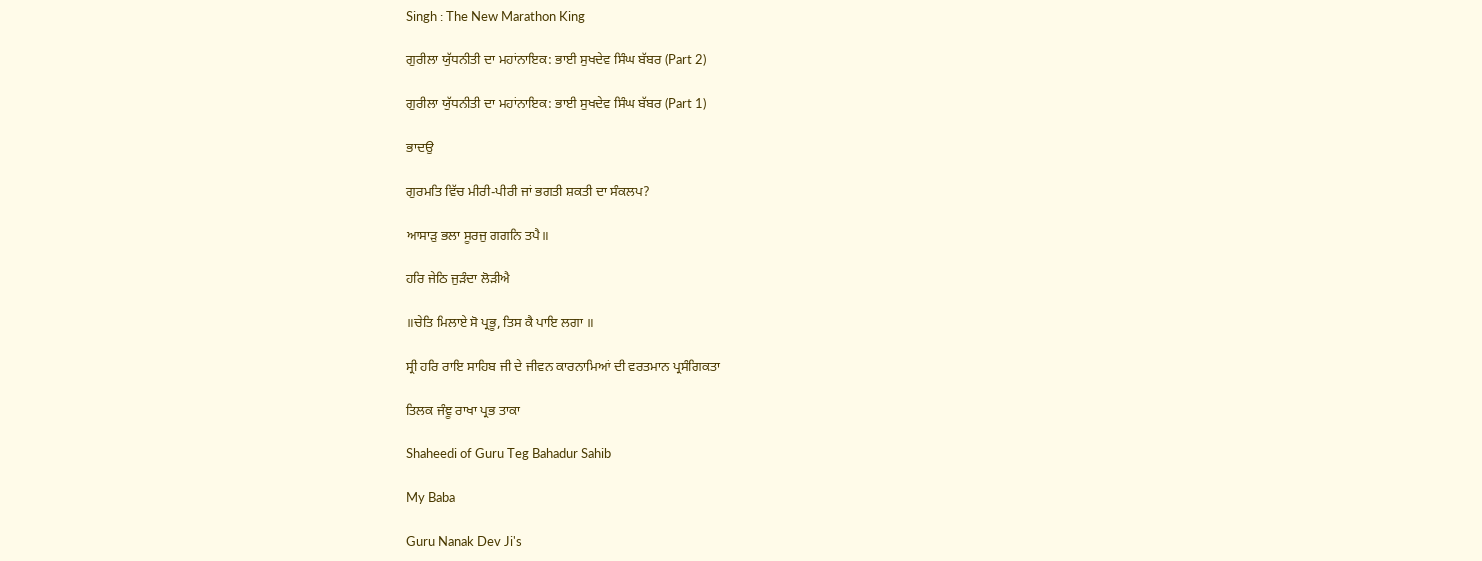Singh : The New Marathon King

ਗੁਰੀਲਾ ਯੁੱਧਨੀਤੀ ਦਾ ਮਹਾਂਨਾਇਕ: ਭਾਈ ਸੁਖਦੇਵ ਸਿੰਘ ਬੱਬਰ (Part 2)

ਗੁਰੀਲਾ ਯੁੱਧਨੀਤੀ ਦਾ ਮਹਾਂਨਾਇਕ: ਭਾਈ ਸੁਖਦੇਵ ਸਿੰਘ ਬੱਬਰ (Part 1)

ਭਾਦਉ

ਗੁਰਮਤਿ ਵਿੱਚ ਮੀਰੀ-ਪੀਰੀ ਜਾਂ ਭਗਤੀ ਸ਼ਕਤੀ ਦਾ ਸੰਕਲਪ?

ਆਸਾੜੁ ਭਲਾ ਸੂਰਜੁ ਗਗਨਿ ਤਪੈ॥

ਹਰਿ ਜੇਠਿ ਜੁੜੰਦਾ ਲੋੜੀਐ

॥ਚੇਤਿ ਮਿਲਾਏ ਸੋ ਪ੍ਰਭੂ, ਤਿਸ ਕੈ ਪਾਇ ਲਗਾ ॥

ਸ੍ਰੀ ਹਰਿ ਰਾਇ ਸਾਹਿਬ ਜੀ ਦੇ ਜੀਵਨ ਕਾਰਨਾਮਿਆਂ ਦੀ ਵਰਤਮਾਨ ਪ੍ਰਸੰਗਿਕਤਾ

ਤਿਲਕ ਜੰਞੂ ਰਾਖਾ ਪ੍ਰਭ ਤਾਕਾ

Shaheedi of Guru Teg Bahadur Sahib

My Baba

Guru Nanak Dev Ji's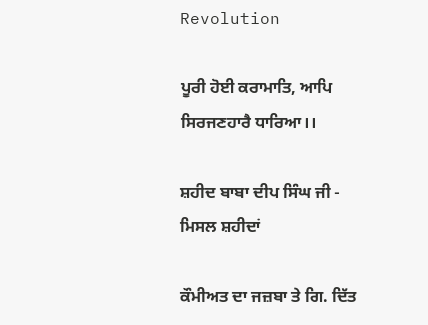Revolution

ਪੂਰੀ ਹੋਈ ਕਰਾਮਾਤਿ, ਆਪਿ ਸਿਰਜਣਹਾਰੈ ਧਾਰਿਆ।।

ਸ਼ਹੀਦ ਬਾਬਾ ਦੀਪ ਸਿੰਘ ਜੀ - ਮਿਸਲ ਸ਼ਹੀਦਾਂ

ਕੌਮੀਅਤ ਦਾ ਜਜ਼ਬਾ ਤੇ ਗਿ. ਦਿੱਤ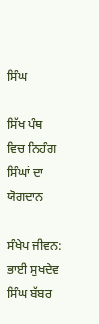ਸਿੰਘ

ਸਿੱਖ ਪੰਥ ਵਿਚ ਨਿਹੰਗ ਸਿੰਘਾਂ ਦਾ ਯੋਗਦਾਨ

ਸੰਖੇਪ ਜੀਵਨ: ਭਾਈ ਸੁਖਦੇਵ ਸਿੰਘ ਬੱਬਰ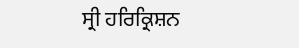ਸ੍ਰੀ ਹਰਿਕ੍ਰਿਸ਼ਨ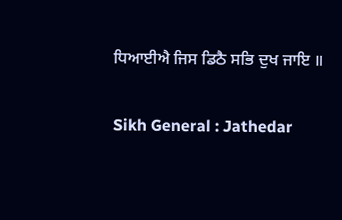ਧਿਆਈਐ ਜਿਸ ਡਿਠੈ ਸਭਿ ਦੁਖ ਜਾਇ ॥

Sikh General : Jathedar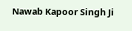Nawab Kapoor Singh Ji